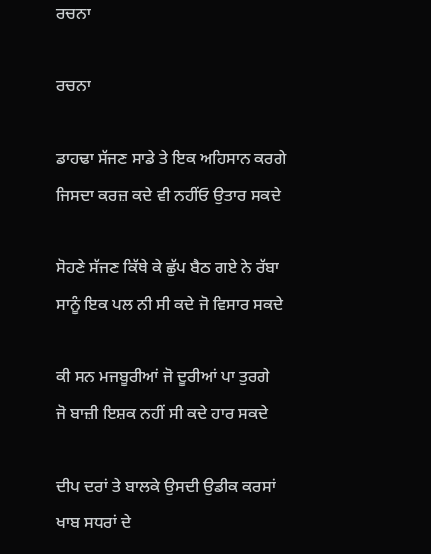ਰਚਨਾ

ਰਚਨਾ

ਡਾਹਢਾ ਸੱਜਣ ਸਾਡੇ ਤੇ ਇਕ ਅਹਿਸਾਨ ਕਰਗੇ
ਜਿਸਦਾ ਕਰਜ਼ ਕਦੇ ਵੀ ਨਹੀਂਓ ਉਤਾਰ ਸਕਦੇ

ਸੋਹਣੇ ਸੱਜਣ ਕਿੱਥੇ ਕੇ ਛੁੱਪ ਬੈਠ ਗਏ ਨੇ ਰੱਬਾ
ਸਾਨੂੰ ਇਕ ਪਲ ਨੀ ਸੀ ਕਦੇ ਜੋ ਵਿਸਾਰ ਸਕਦੇ

ਕੀ ਸਨ ਮਜਬੂਰੀਆਂ ਜੋ ਦੂਰੀਆਂ ਪਾ ਤੁਰਗੇ
ਜੋ ਬਾਜ਼ੀ ਇਸ਼ਕ ਨਹੀਂ ਸੀ ਕਦੇ ਹਾਰ ਸਕਦੇ

ਦੀਪ ਦਰਾਂ ਤੇ ਬਾਲਕੇ ਉਸਦੀ ਉਡੀਕ ਕਰਸਾਂ
ਖਾਬ ਸਧਰਾਂ ਦੇ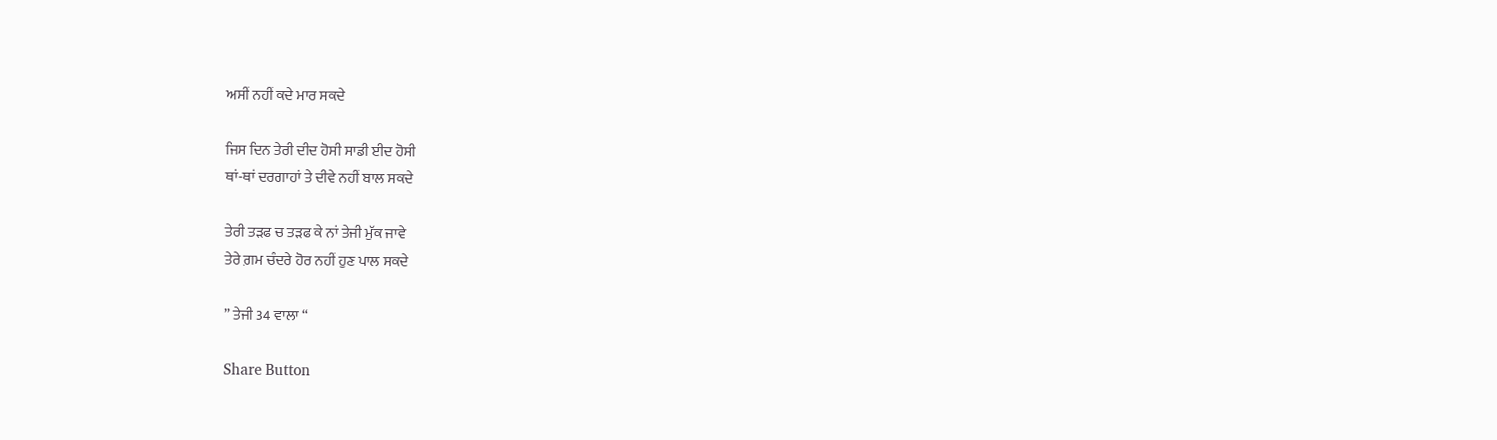ਅਸੀਂ ਨਹੀਂ ਕਦੇ ਮਾਰ ਸਕਦੇ

ਜਿਸ ਦਿਨ ਤੇਰੀ ਦੀਦ ਹੋਸੀ ਸਾਡੀ ਈਦ ਹੋਸੀ
ਥਾਂ-ਥਾਂ ਦਰਗਾਹਾਂ ਤੇ ਦੀਵੇ ਨਹੀਂ ਬਾਲ ਸਕਦੇ

ਤੇਰੀ ਤੜਫ ਚ ਤੜਫ ਕੇ ਨਾਂ ਤੇਜੀ ਮੁੱਕ ਜਾਵੇ
ਤੇਰੇ ਗ਼ਮ ਚੰਦਰੇ ਹੋਰ ਨਹੀਂ ਹੁਣ ਪਾਲ ਸਕਦੇ

” ਤੇਜੀ 34 ਵਾਲਾ “

Share Button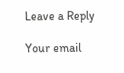Leave a Reply

Your email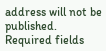address will not be published. Required fields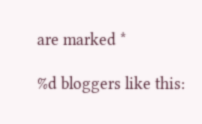are marked *

%d bloggers like this: